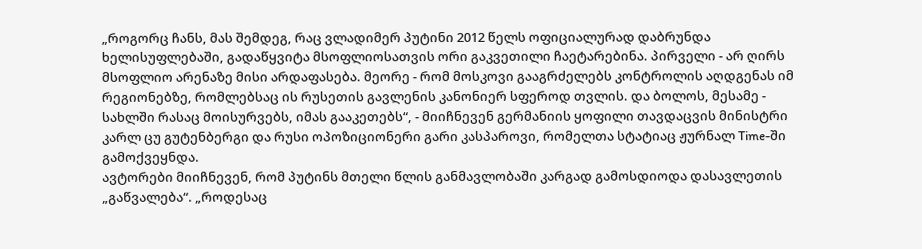„როგორც ჩანს, მას შემდეგ, რაც ვლადიმერ პუტინი 2012 წელს ოფიციალურად დაბრუნდა ხელისუფლებაში, გადაწყვიტა მსოფლიოსათვის ორი გაკვეთილი ჩაეტარებინა. პირველი - არ ღირს მსოფლიო არენაზე მისი არდაფასება. მეორე - რომ მოსკოვი გააგრძელებს კონტროლის აღდგენას იმ რეგიონებზე, რომლებსაც ის რუსეთის გავლენის კანონიერ სფეროდ თვლის. და ბოლოს, მესამე - სახლში რასაც მოისურვებს, იმას გააკეთებს“, - მიიჩნევენ გერმანიის ყოფილი თავდაცვის მინისტრი კარლ ცუ გუტენბერგი და რუსი ოპოზიციონერი გარი კასპაროვი, რომელთა სტატიაც ჟურნალ Time-ში გამოქვეყნდა.
ავტორები მიიჩნევენ, რომ პუტინს მთელი წლის განმავლობაში კარგად გამოსდიოდა დასავლეთის „გაწვალება“. „როდესაც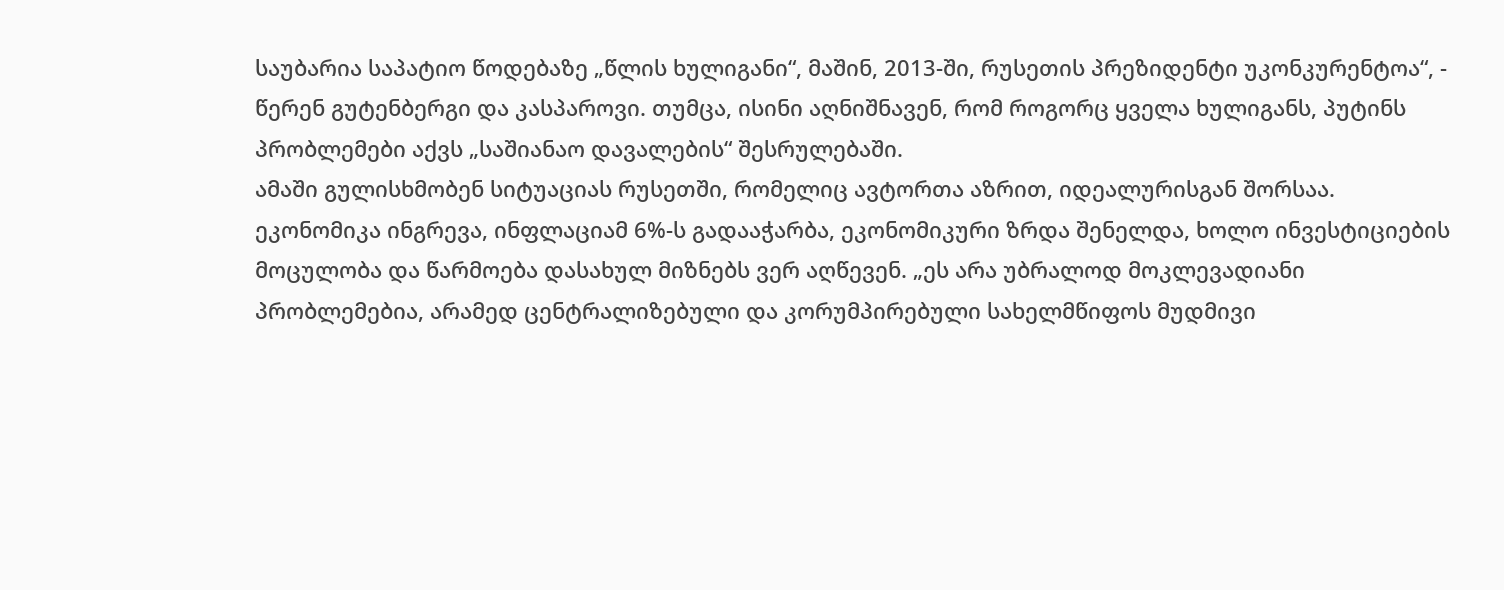საუბარია საპატიო წოდებაზე „წლის ხულიგანი“, მაშინ, 2013-ში, რუსეთის პრეზიდენტი უკონკურენტოა“, - წერენ გუტენბერგი და კასპაროვი. თუმცა, ისინი აღნიშნავენ, რომ როგორც ყველა ხულიგანს, პუტინს პრობლემები აქვს „საშიანაო დავალების“ შესრულებაში.
ამაში გულისხმობენ სიტუაციას რუსეთში, რომელიც ავტორთა აზრით, იდეალურისგან შორსაა. ეკონომიკა ინგრევა, ინფლაციამ 6%-ს გადააჭარბა, ეკონომიკური ზრდა შენელდა, ხოლო ინვესტიციების მოცულობა და წარმოება დასახულ მიზნებს ვერ აღწევენ. „ეს არა უბრალოდ მოკლევადიანი პრობლემებია, არამედ ცენტრალიზებული და კორუმპირებული სახელმწიფოს მუდმივი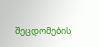შეცდომების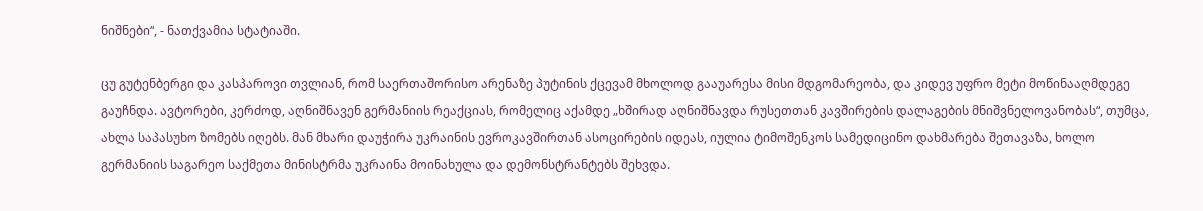ნიშნები“, - ნათქვამია სტატიაში.

ცუ გუტენბერგი და კასპაროვი თვლიან, რომ საერთაშორისო არენაზე პუტინის ქცევამ მხოლოდ გააუარესა მისი მდგომარეობა, და კიდევ უფრო მეტი მოწინააღმდეგე გაუჩნდა. ავტორები, კერძოდ, აღნიშნავენ გერმანიის რეაქციას, რომელიც აქამდე „ხშირად აღნიშნავდა რუსეთთან კავშირების დალაგების მნიშვნელოვანობას“, თუმცა, ახლა საპასუხო ზომებს იღებს. მან მხარი დაუჭირა უკრაინის ევროკავშირთან ასოცირების იდეას, იულია ტიმოშენკოს სამედიცინო დახმარება შეთავაზა, ხოლო გერმანიის საგარეო საქმეთა მინისტრმა უკრაინა მოინახულა და დემონსტრანტებს შეხვდა.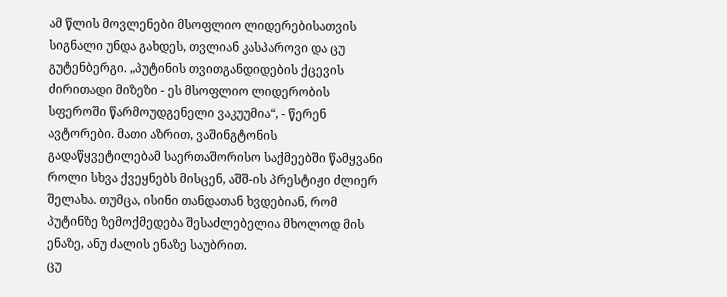ამ წლის მოვლენები მსოფლიო ლიდერებისათვის სიგნალი უნდა გახდეს, თვლიან კასპაროვი და ცუ გუტენბერგი. „პუტინის თვითგანდიდების ქცევის ძირითადი მიზეზი - ეს მსოფლიო ლიდერობის სფეროში წარმოუდგენელი ვაკუუმია“, - წერენ ავტორები. მათი აზრით, ვაშინგტონის გადაწყვეტილებამ საერთაშორისო საქმეებში წამყვანი როლი სხვა ქვეყნებს მისცენ, აშშ-ის პრესტიჟი ძლიერ შელახა. თუმცა, ისინი თანდათან ხვდებიან, რომ პუტინზე ზემოქმედება შესაძლებელია მხოლოდ მის ენაზე, ანუ ძალის ენაზე საუბრით.
ცუ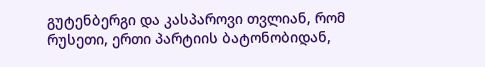გუტენბერგი და კასპაროვი თვლიან, რომ რუსეთი, ერთი პარტიის ბატონობიდან,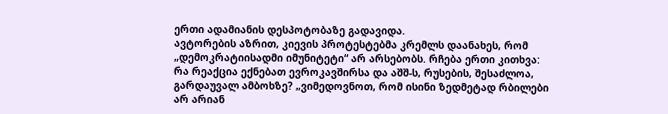ერთი ადამიანის დესპოტობაზე გადავიდა.
ავტორების აზრით, კიევის პროტესტებმა კრემლს დაანახეს, რომ „დემოკრატიისადმი იმუნიტეტი“ არ არსებობს. რჩება ერთი კითხვა: რა რეაქცია ექნებათ ევროკავშირსა და აშშ-ს, რუსების, შესაძლოა, გარდაუვალ ამბოხზე? „ვიმედოვნოთ, რომ ისინი ზედმეტად რბილები არ არიან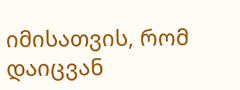იმისათვის, რომ დაიცვან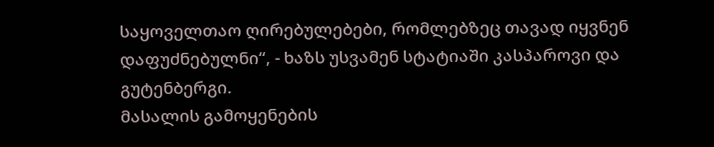საყოველთაო ღირებულებები, რომლებზეც თავად იყვნენ დაფუძნებულნი“, - ხაზს უსვამენ სტატიაში კასპაროვი და გუტენბერგი.
მასალის გამოყენების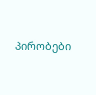პირობები